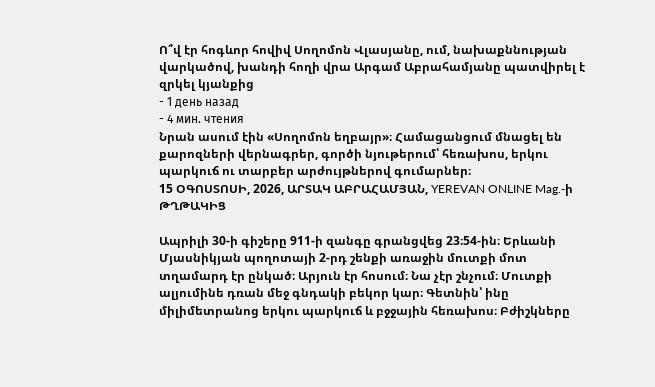Ո՞վ էր հոգևոր հովիվ Սողոմոն Վլասյանը, ում, նախաքննության վարկածով, խանդի հողի վրա Արգամ Աբրահամյանը պատվիրել է զրկել կյանքից
- 1 день назад
- 4 мин. чтения
Նրան ասում էին «Սողոմոն եղբայր»։ Համացանցում մնացել են քարոզների վերնագրեր, գործի նյութերում՝ հեռախոս, երկու պարկուճ ու տարբեր արժույթներով գումարներ։
15 ՕԳՈՍՏՈՍԻ, 2026, ԱՐՏԱԿ ԱԲՐԱՀԱՄՅԱՆ, YEREVAN ONLINE Mag.-ի ԹՂԹԱԿԻՑ

Ապրիլի 30-ի գիշերը 911-ի զանգը գրանցվեց 23։54-ին։ Երևանի Մյասնիկյան պողոտայի 2-րդ շենքի առաջին մուտքի մոտ տղամարդ էր ընկած։ Արյուն էր հոսում։ Նա չէր շնչում։ Մուտքի ալյումինե դռան մեջ գնդակի բեկոր կար։ Գետնին՝ ինը միլիմետրանոց երկու պարկուճ և բջջային հեռախոս։ Բժիշկները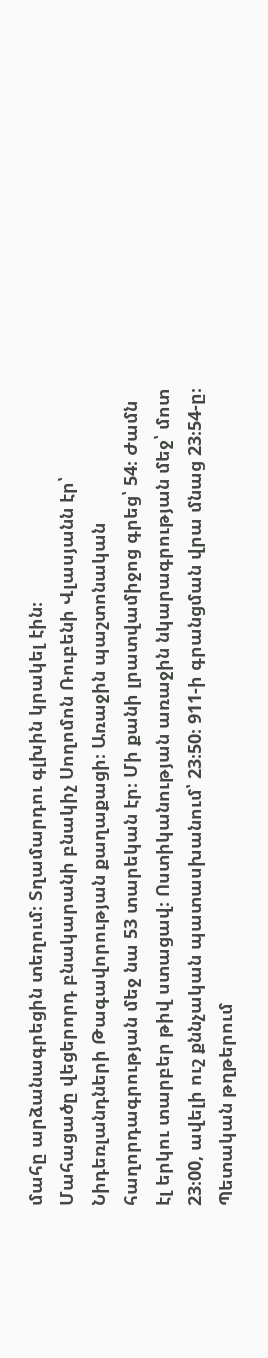մահը արձանագրեցին տեղում։ Տղամարդու գլխին կրակել էին։
Մահացածը վեցերորդ բնակարանի բնակիչ Սողոմոն Ռուբենի Վլասյանն էր՝ Նիդեռլանդների Թագավորության քաղաքացի։ Առաջին պաշտոնական հաղորդագրության մեջ նա 53 տարեկան էր։ Մի քանի լրատվամիջոց գրեց՝ 54։ Ժամն էլ երկու տարբեր թիվ ստացավ։ Ոստիկանության առաջին նկարագրության մեջ՝ մոտ 23։00, ավելի ուշ քննչական պատասխանում՝ 23։50։ 911-ի գրանցման վրա մնաց 23։54-ը։
Պետական թղթերում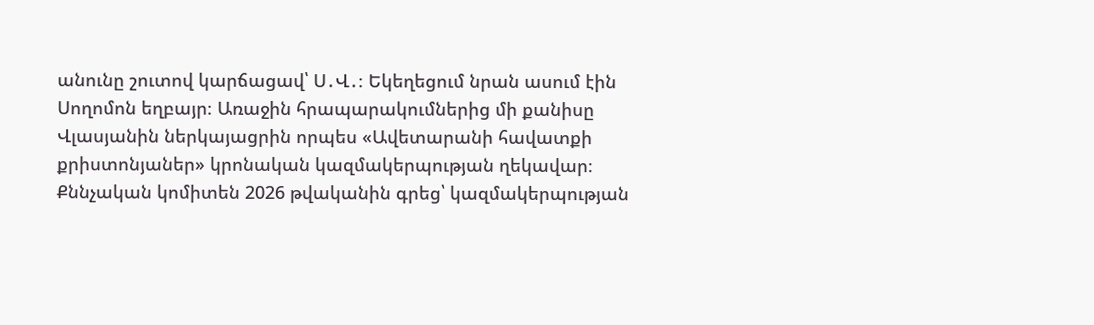անունը շուտով կարճացավ՝ Ս․Վ․։ Եկեղեցում նրան ասում էին Սողոմոն եղբայր։ Առաջին հրապարակումներից մի քանիսը Վլասյանին ներկայացրին որպես «Ավետարանի հավատքի քրիստոնյաներ» կրոնական կազմակերպության ղեկավար։ Քննչական կոմիտեն 2026 թվականին գրեց՝ կազմակերպության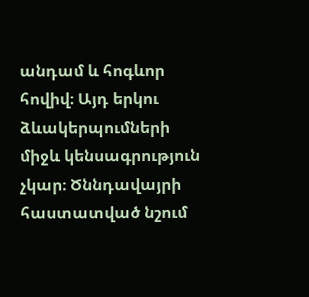անդամ և հոգևոր հովիվ։ Այդ երկու ձևակերպումների միջև կենսագրություն չկար։ Ծննդավայրի հաստատված նշում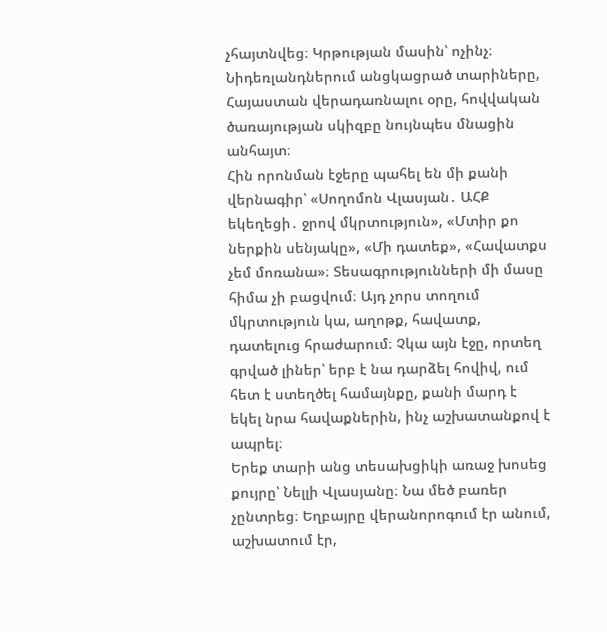չհայտնվեց։ Կրթության մասին՝ ոչինչ։ Նիդեռլանդներում անցկացրած տարիները, Հայաստան վերադառնալու օրը, հովվական ծառայության սկիզբը նույնպես մնացին անհայտ։
Հին որոնման էջերը պահել են մի քանի վերնագիր՝ «Սողոմոն Վլասյան․ ԱՀՔ եկեղեցի․ ջրով մկրտություն», «Մտիր քո ներքին սենյակը», «Մի դատեք», «Հավատքս չեմ մոռանա»։ Տեսագրությունների մի մասը հիմա չի բացվում։ Այդ չորս տողում մկրտություն կա, աղոթք, հավատք, դատելուց հրաժարում։ Չկա այն էջը, որտեղ գրված լիներ՝ երբ է նա դարձել հովիվ, ում հետ է ստեղծել համայնքը, քանի մարդ է եկել նրա հավաքներին, ինչ աշխատանքով է ապրել։
Երեք տարի անց տեսախցիկի առաջ խոսեց քույրը՝ Նելլի Վլասյանը։ Նա մեծ բառեր չընտրեց։ Եղբայրը վերանորոգում էր անում, աշխատում էր,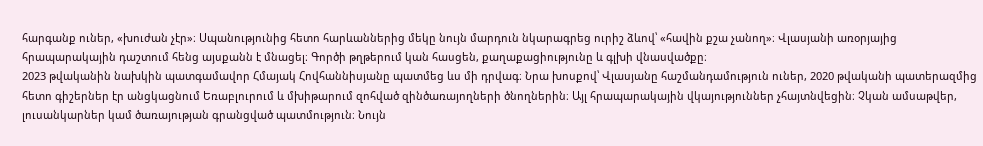հարգանք ուներ, «խուժան չէր»։ Սպանությունից հետո հարևաններից մեկը նույն մարդուն նկարագրեց ուրիշ ձևով՝ «հավին քշա չանող»։ Վլասյանի առօրյայից հրապարակային դաշտում հենց այսքանն է մնացել։ Գործի թղթերում կան հասցեն, քաղաքացիությունը և գլխի վնասվածքը։
2023 թվականին նախկին պատգամավոր Հմայակ Հովհաննիսյանը պատմեց ևս մի դրվագ։ Նրա խոսքով՝ Վլասյանը հաշմանդամություն ուներ, 2020 թվականի պատերազմից հետո գիշերներ էր անցկացնում Եռաբլուրում և մխիթարում զոհված զինծառայողների ծնողներին։ Այլ հրապարակային վկայություններ չհայտնվեցին։ Չկան ամսաթվեր, լուսանկարներ կամ ծառայության գրանցված պատմություն։ Նույն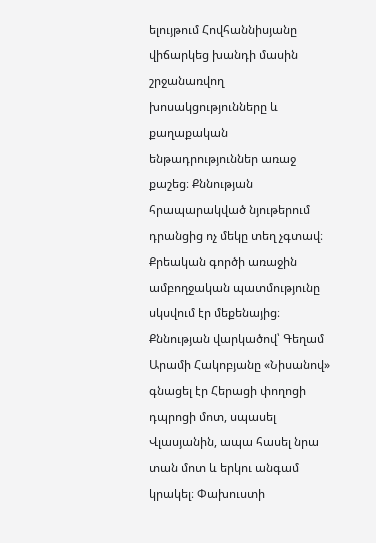ելույթում Հովհաննիսյանը վիճարկեց խանդի մասին շրջանառվող խոսակցությունները և քաղաքական ենթադրություններ առաջ քաշեց։ Քննության հրապարակված նյութերում դրանցից ոչ մեկը տեղ չգտավ։
Քրեական գործի առաջին ամբողջական պատմությունը սկսվում էր մեքենայից։ Քննության վարկածով՝ Գեղամ Արամի Հակոբյանը «Նիսանով» գնացել էր Հերացի փողոցի դպրոցի մոտ, սպասել Վլասյանին, ապա հասել նրա տան մոտ և երկու անգամ կրակել։ Փախուստի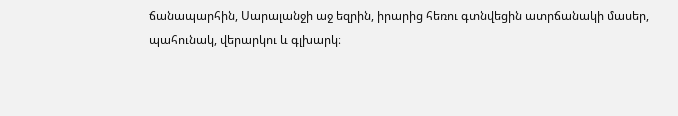ճանապարհին, Սարալանջի աջ եզրին, իրարից հեռու գտնվեցին ատրճանակի մասեր, պահունակ, վերարկու և գլխարկ։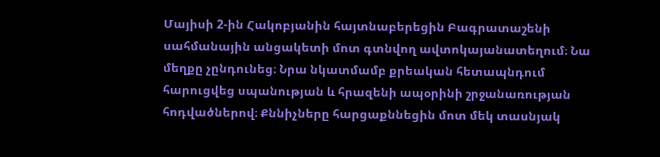Մայիսի 2-ին Հակոբյանին հայտնաբերեցին Բագրատաշենի սահմանային անցակետի մոտ գտնվող ավտոկայանատեղում։ Նա մեղքը չընդունեց։ Նրա նկատմամբ քրեական հետապնդում հարուցվեց սպանության և հրազենի ապօրինի շրջանառության հոդվածներով։ Քննիչները հարցաքննեցին մոտ մեկ տասնյակ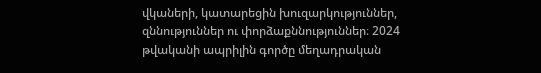վկաների, կատարեցին խուզարկություններ, զննություններ ու փորձաքննություններ։ 2024 թվականի ապրիլին գործը մեղադրական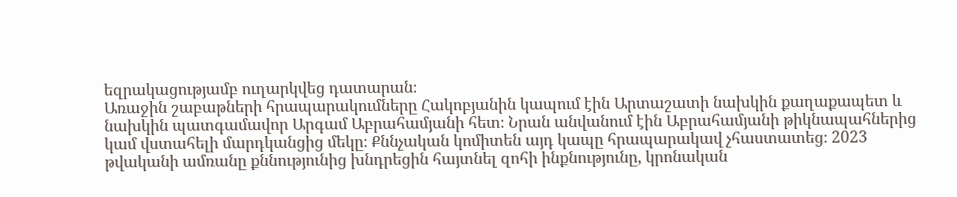եզրակացությամբ ուղարկվեց դատարան։
Առաջին շաբաթների հրապարակումները Հակոբյանին կապում էին Արտաշատի նախկին քաղաքապետ և նախկին պատգամավոր Արգամ Աբրահամյանի հետ։ Նրան անվանում էին Աբրահամյանի թիկնապահներից կամ վստահելի մարդկանցից մեկը։ Քննչական կոմիտեն այդ կապը հրապարակավ չհաստատեց։ 2023 թվականի ամռանը քննությունից խնդրեցին հայտնել զոհի ինքնությունը, կրոնական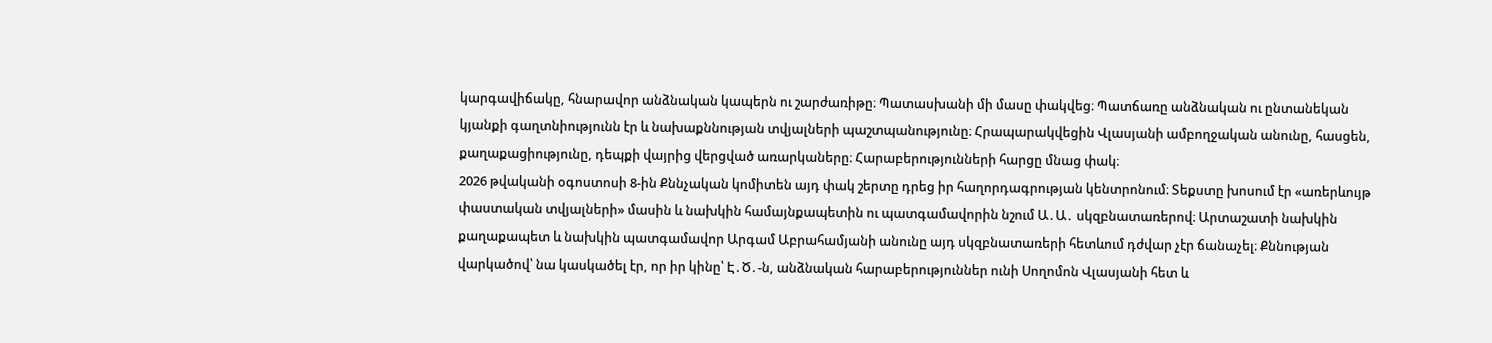կարգավիճակը, հնարավոր անձնական կապերն ու շարժառիթը։ Պատասխանի մի մասը փակվեց։ Պատճառը անձնական ու ընտանեկան կյանքի գաղտնիությունն էր և նախաքննության տվյալների պաշտպանությունը։ Հրապարակվեցին Վլասյանի ամբողջական անունը, հասցեն, քաղաքացիությունը, դեպքի վայրից վերցված առարկաները։ Հարաբերությունների հարցը մնաց փակ։
2026 թվականի օգոստոսի 8-ին Քննչական կոմիտեն այդ փակ շերտը դրեց իր հաղորդագրության կենտրոնում։ Տեքստը խոսում էր «առերևույթ փաստական տվյալների» մասին և նախկին համայնքապետին ու պատգամավորին նշում Ա․Ա․ սկզբնատառերով։ Արտաշատի նախկին քաղաքապետ և նախկին պատգամավոր Արգամ Աբրահամյանի անունը այդ սկզբնատառերի հետևում դժվար չէր ճանաչել։ Քննության վարկածով՝ նա կասկածել էր, որ իր կինը՝ Է․Ծ․-ն, անձնական հարաբերություններ ունի Սողոմոն Վլասյանի հետ և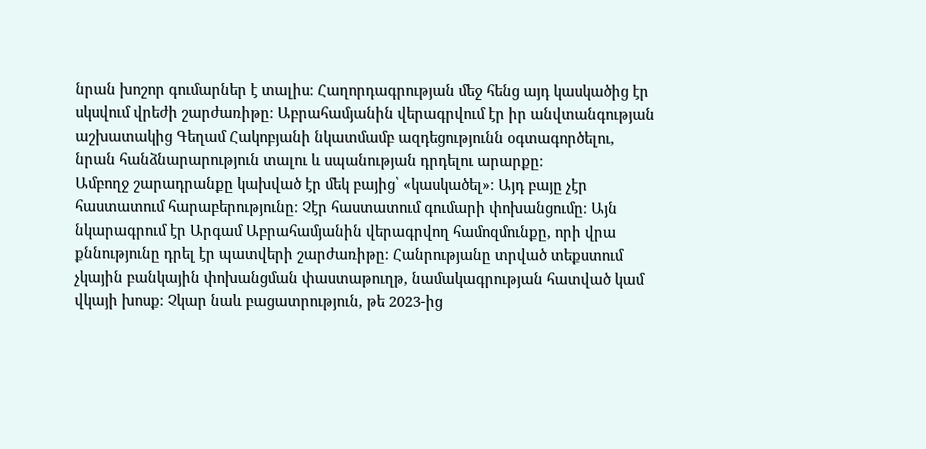նրան խոշոր գումարներ է տալիս։ Հաղորդագրության մեջ հենց այդ կասկածից էր սկսվում վրեժի շարժառիթը։ Աբրահամյանին վերագրվում էր իր անվտանգության աշխատակից Գեղամ Հակոբյանի նկատմամբ ազդեցությունն օգտագործելու, նրան հանձնարարություն տալու և սպանության դրդելու արարքը։
Ամբողջ շարադրանքը կախված էր մեկ բայից՝ «կասկածել»։ Այդ բայը չէր հաստատում հարաբերությունը։ Չէր հաստատում գումարի փոխանցումը։ Այն նկարագրում էր Արգամ Աբրահամյանին վերագրվող համոզմունքը, որի վրա քննությունը դրել էր պատվերի շարժառիթը։ Հանրությանը տրված տեքստում չկային բանկային փոխանցման փաստաթուղթ, նամակագրության հատված կամ վկայի խոսք։ Չկար նաև բացատրություն, թե 2023-ից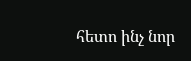հետո ինչ նոր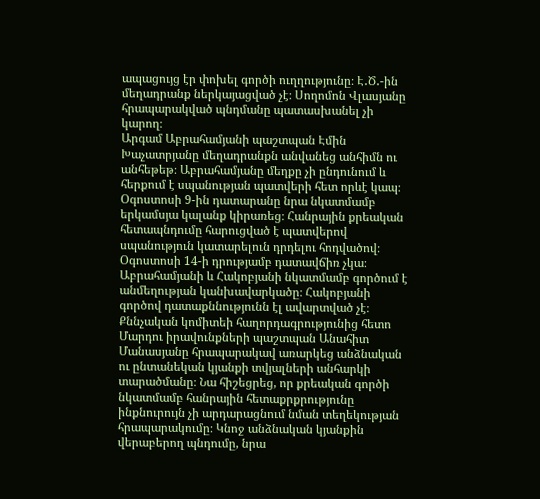ապացույց էր փոխել գործի ուղղությունը։ Է․Ծ․-ին մեղադրանք ներկայացված չէ։ Սողոմոն Վլասյանը հրապարակված պնդմանը պատասխանել չի կարող։
Արգամ Աբրահամյանի պաշտպան Էմին Խաչատրյանը մեղադրանքն անվանեց անհիմն ու անհեթեթ։ Աբրահամյանը մեղքը չի ընդունում և հերքում է սպանության պատվերի հետ որևէ կապ։ Օգոստոսի 9-ին դատարանը նրա նկատմամբ երկամսյա կալանք կիրառեց։ Հանրային քրեական հետապնդումը հարուցված է պատվերով սպանություն կատարելուն դրդելու հոդվածով։ Օգոստոսի 14-ի դրությամբ դատավճիռ չկա։ Աբրահամյանի և Հակոբյանի նկատմամբ գործում է անմեղության կանխավարկածը։ Հակոբյանի գործով դատաքննությունն էլ ավարտված չէ։
Քննչական կոմիտեի հաղորդագրությունից հետո Մարդու իրավունքների պաշտպան Անահիտ Մանասյանը հրապարակավ առարկեց անձնական ու ընտանեկան կյանքի տվյալների անհարկի տարածմանը։ Նա հիշեցրեց, որ քրեական գործի նկատմամբ հանրային հետաքրքրությունը ինքնուրույն չի արդարացնում նման տեղեկության հրապարակումը։ Կնոջ անձնական կյանքին վերաբերող պնդումը, նրա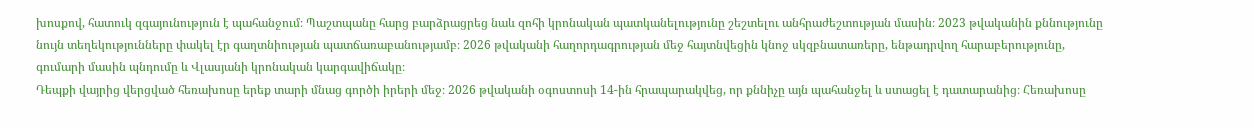խոսքով, հատուկ զգայունություն է պահանջում։ Պաշտպանը հարց բարձրացրեց նաև զոհի կրոնական պատկանելությունը շեշտելու անհրաժեշտության մասին։ 2023 թվականին քննությունը նույն տեղեկությունները փակել էր գաղտնիության պատճառաբանությամբ։ 2026 թվականի հաղորդագրության մեջ հայտնվեցին կնոջ սկզբնատառերը, ենթադրվող հարաբերությունը, գումարի մասին պնդումը և Վլասյանի կրոնական կարգավիճակը։
Դեպքի վայրից վերցված հեռախոսը երեք տարի մնաց գործի իրերի մեջ։ 2026 թվականի օգոստոսի 14-ին հրապարակվեց, որ քննիչը այն պահանջել և ստացել է դատարանից։ Հեռախոսը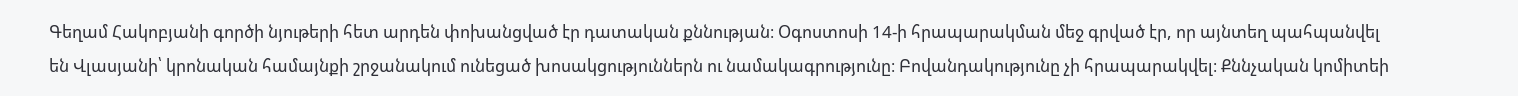Գեղամ Հակոբյանի գործի նյութերի հետ արդեն փոխանցված էր դատական քննության։ Օգոստոսի 14-ի հրապարակման մեջ գրված էր, որ այնտեղ պահպանվել են Վլասյանի՝ կրոնական համայնքի շրջանակում ունեցած խոսակցություններն ու նամակագրությունը։ Բովանդակությունը չի հրապարակվել։ Քննչական կոմիտեի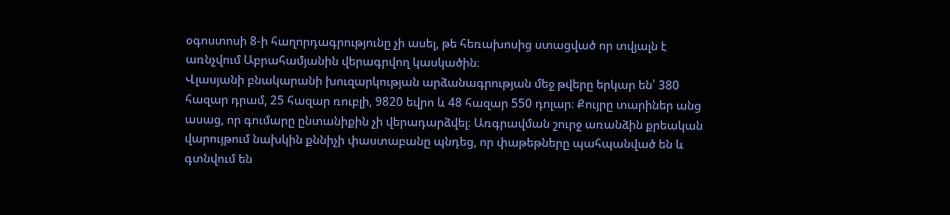օգոստոսի 8-ի հաղորդագրությունը չի ասել, թե հեռախոսից ստացված որ տվյալն է առնչվում Աբրահամյանին վերագրվող կասկածին։
Վլասյանի բնակարանի խուզարկության արձանագրության մեջ թվերը երկար են՝ 380 հազար դրամ, 25 հազար ռուբլի, 9820 եվրո և 48 հազար 550 դոլար։ Քույրը տարիներ անց ասաց, որ գումարը ընտանիքին չի վերադարձվել։ Առգրավման շուրջ առանձին քրեական վարույթում նախկին քննիչի փաստաբանը պնդեց, որ փաթեթները պահպանված են և գտնվում են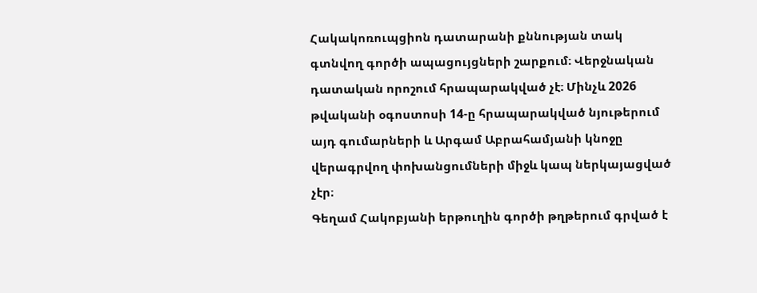Հակակոռուպցիոն դատարանի քննության տակ գտնվող գործի ապացույցների շարքում։ Վերջնական դատական որոշում հրապարակված չէ։ Մինչև 2026 թվականի օգոստոսի 14-ը հրապարակված նյութերում այդ գումարների և Արգամ Աբրահամյանի կնոջը վերագրվող փոխանցումների միջև կապ ներկայացված չէր։
Գեղամ Հակոբյանի երթուղին գործի թղթերում գրված է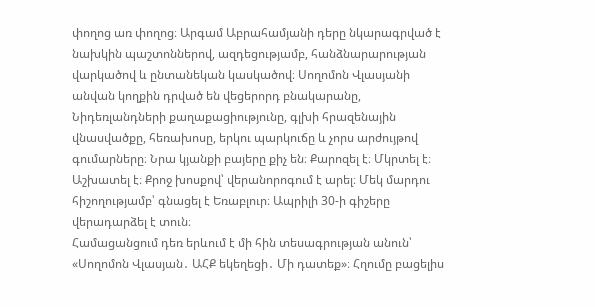փողոց առ փողոց։ Արգամ Աբրահամյանի դերը նկարագրված է նախկին պաշտոններով, ազդեցությամբ, հանձնարարության վարկածով և ընտանեկան կասկածով։ Սողոմոն Վլասյանի անվան կողքին դրված են վեցերորդ բնակարանը, Նիդեռլանդների քաղաքացիությունը, գլխի հրազենային վնասվածքը, հեռախոսը, երկու պարկուճը և չորս արժույթով գումարները։ Նրա կյանքի բայերը քիչ են։ Քարոզել է։ Մկրտել է։ Աշխատել է։ Քրոջ խոսքով՝ վերանորոգում է արել։ Մեկ մարդու հիշողությամբ՝ գնացել է Եռաբլուր։ Ապրիլի 30-ի գիշերը վերադարձել է տուն։
Համացանցում դեռ երևում է մի հին տեսագրության անուն՝ «Սողոմոն Վլասյան․ ԱՀՔ եկեղեցի․ Մի դատեք»։ Հղումը բացելիս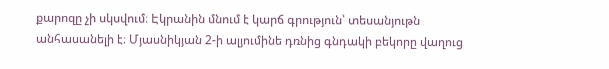քարոզը չի սկսվում։ Էկրանին մնում է կարճ գրություն՝ տեսանյութն անհասանելի է։ Մյասնիկյան 2-ի ալյումինե դռնից գնդակի բեկորը վաղուց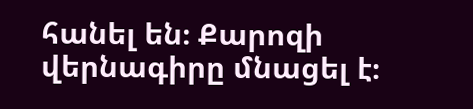հանել են։ Քարոզի վերնագիրը մնացել է։